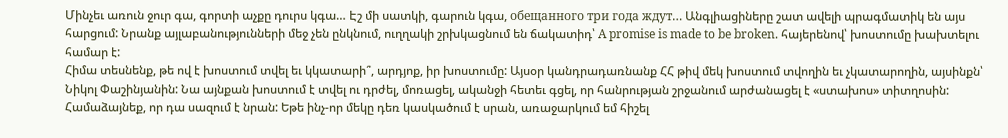Մինչեւ առուն ջուր գա, գորտի աչքը դուրս կգա… Էշ մի սատկի, գարուն կգա, обещанного три года ждут… Անգլիացիները շատ ավելի պրագմատիկ են այս հարցում: Նրանք այլաբանությունների մեջ չեն ընկնում, ուղղակի շրխկացնում են ճակատիդ՝ A promise is made to be broken. հայերենով՝ խոստումը խախտելու համար է:
Հիմա տեսնենք, թե ով է խոստում տվել եւ կկատարի՞, արդյոք, իր խոստումը: Այսօր կանդրադառնանք ՀՀ թիվ մեկ խոստում տվողին եւ չկատարողին, այսինքն՝ Նիկոլ Փաշինյանին: Նա այնքան խոստում է տվել ու դրժել, մոռացել, ականջի հետեւ գցել, որ հանրության շրջանում արժանացել է «ստախոս» տիտղոսին: Համաձայնեք, որ դա սազում է նրան: Եթե ինչ-որ մեկը դեռ կասկածում է սրան, առաջարկում եմ հիշել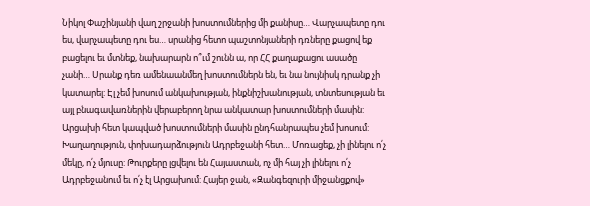Նիկոլ Փաշինյանի վաղ շրջանի խոստումներից մի քանիսը… Վարչապետը դու ես, վարչապետը դու ես… սրանից հետո պաշտոնյաների դռները քացով եք բացելու եւ մտնեք, նախարարն ո՞ւմ շունն ա, որ ՀՀ քաղաքացու ասածը չանի… Սրանք դեռ ամենաանմեղ խոստումներն են, եւ նա նույնիսկ դրանք չի կատարել: Էլ չեմ խոսում անկախության, ինքնիշխանության, տնտեսության եւ այլ բնագավառներին վերաբերող նրա անկատար խոստումների մասին: Արցախի հետ կապված խոստումների մասին ընդհանրապես չեմ խոսում: Խաղաղություն, փոխադարձություն Ադրբեջանի հետ… Մոռացեք, չի լինելու ո՛չ մեկը, ո՛չ մյուսը: Թուրքերը լցվելու են Հայաստան, ոչ մի հայ չի լինելու ո՛չ Ադրբեջանում եւ ո՛չ էլ Արցախում: Հայեր ջան, «Զանգեզուրի միջանցքով»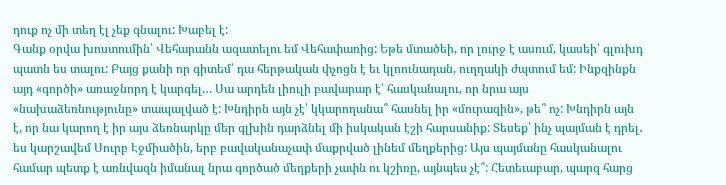դուք ոչ մի տեղ էլ չեք գնալու: Խաբել է:
Գանք օրվա խոստումին՝ Վեհարանն ազատելու եմ Վեհափառից: Եթե մտածեի, որ լուրջ է ասում, կասեի՝ գլուխդ պատն ես տալու: Բայց քանի որ գիտեմ՝ դա հերթական փչոցն է եւ կլոունադան, ուղղակի ժպտում եմ: Ինքզինքն այդ «գործի» առաջնորդ է կարգել… Սա արդեն լիուլի բավարար է՝ հասկանալու, որ նրա այս «նախաձեռնությունը» տապալված է: Խնդիրն այն չէ՝ կկարողանա՞ հասնել իր «մուրազին», թե՞ ոչ: Խնդիրն այն է, որ նա կարող է իր այս ձեռնարկը մեր գլխին դարձնել մի իսկական էշի հարսանիք: Տեսեք՝ ինչ պայման է դրել․ ես կարշավեմ Սուրբ Էջմիածին, երբ բավականաչափ մաքրված լինեմ մեղքերից: Այս պայմանը հասկանալու համար պետք է առնվազն իմանալ նրա գործած մեղքերի չափն ու կշիռը, այնպես չէ՞: Հետեւաբար, պարզ հարց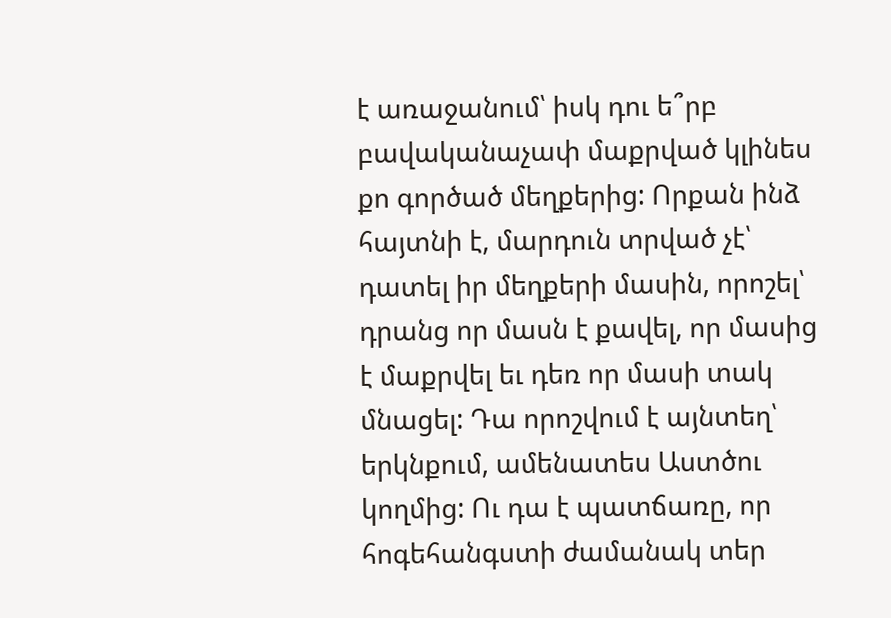է առաջանում՝ իսկ դու ե՞րբ բավականաչափ մաքրված կլինես քո գործած մեղքերից: Որքան ինձ հայտնի է, մարդուն տրված չէ՝ դատել իր մեղքերի մասին, որոշել՝ դրանց որ մասն է քավել, որ մասից է մաքրվել եւ դեռ որ մասի տակ մնացել: Դա որոշվում է այնտեղ՝ երկնքում, ամենատես Աստծու կողմից: Ու դա է պատճառը, որ հոգեհանգստի ժամանակ տեր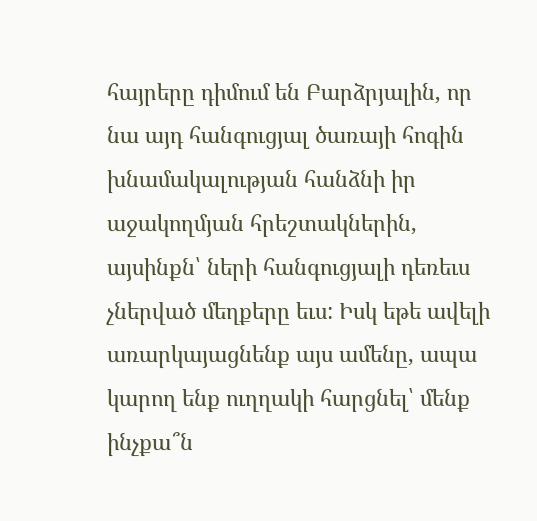հայրերը դիմում են Բարձրյալին, որ նա այդ հանգուցյալ ծառայի հոգին խնամակալության հանձնի իր աջակողմյան հրեշտակներին, այսինքն՝ ների հանգուցյալի դեռեւս չներված մեղքերը եւս: Իսկ եթե ավելի առարկայացնենք այս ամենը, ապա կարող ենք ուղղակի հարցնել՝ մենք ինչքա՞ն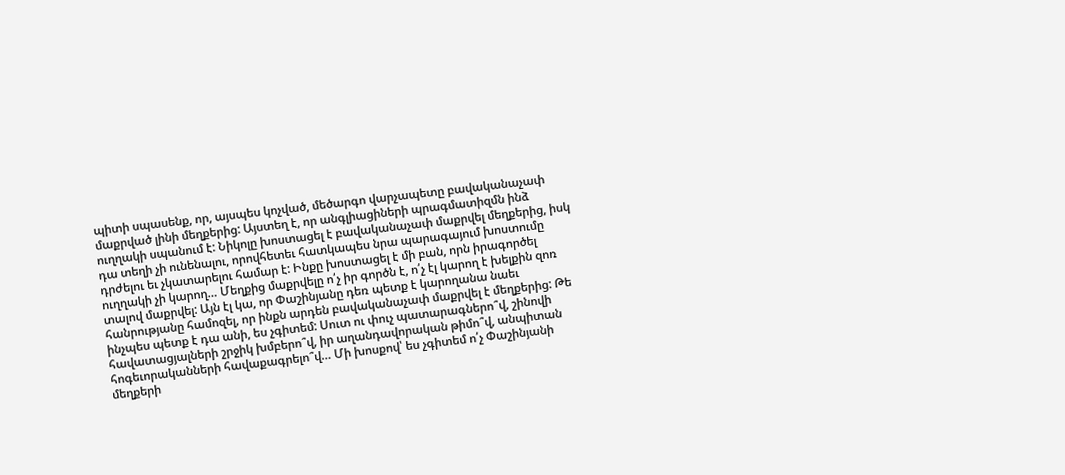պիտի սպասենք, որ, այսպես կոչված, մեծարգո վարչապետը բավականաչափ մաքրված լինի մեղքերից: Այստեղ է, որ անգլիացիների պրագմատիզմն ինձ ուղղակի սպանում է: Նիկոլը խոստացել է բավականաչափ մաքրվել մեղքերից, իսկ դա տեղի չի ունենալու, որովհետեւ հատկապես նրա պարագայում խոստումը դրժելու եւ չկատարելու համար է: Ինքը խոստացել է մի բան, որն իրագործել ուղղակի չի կարող… Մեղքից մաքրվելը ո՛չ իր գործն է, ո՛չ էլ կարող է խելքին զոռ տալով մաքրվել: Այն էլ կա, որ Փաշինյանը դեռ պետք է կարողանա նաեւ հանրությանը համոզել, որ ինքն արդեն բավականաչափ մաքրվել է մեղքերից: Թե ինչպես պետք է դա անի, ես չգիտեմ: Սուտ ու փուչ պատարագներո՞վ, շինովի հավատացյալների շրջիկ խմբերո՞վ, իր աղանդավորական թիմո՞վ, անպիտան հոգեւորականների հավաքագրելո՞վ… Մի խոսքով՝ ես չգիտեմ ո՛չ Փաշինյանի մեղքերի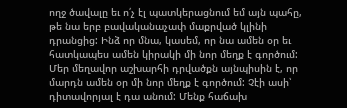ողջ ծավալը եւ ո՛չ էլ պատկերացնում եմ այն պահը, թե նա երբ բավականաչափ մաքրված կլինի դրանցից: Ինձ որ մնա, կասեմ, որ նա ամեն օր եւ հատկապես ամեն կիրակի մի նոր մեղք է գործում:
Մեր մեղավոր աշխարհի դրվածքն այնպիսին է, որ մարդն ամեն օր մի նոր մեղք է գործում: Չէի ասի՝ դիտավորյալ է դա անում: Մենք հաճախ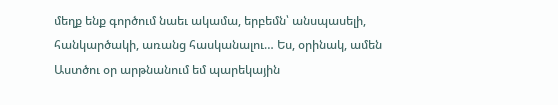մեղք ենք գործում նաեւ ակամա, երբեմն՝ անսպասելի, հանկարծակի, առանց հասկանալու… Ես, օրինակ, ամեն Աստծու օր արթնանում եմ պարեկային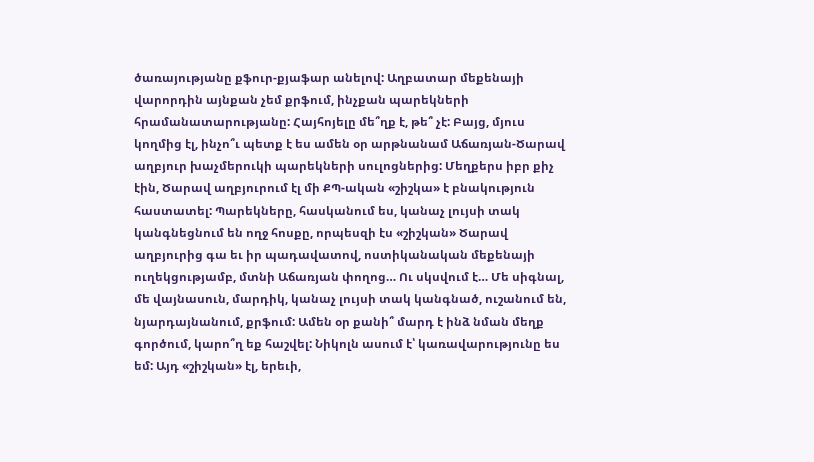ծառայությանը քֆուր-քյաֆար անելով: Աղբատար մեքենայի վարորդին այնքան չեմ քրֆում, ինչքան պարեկների հրամանատարությանը: Հայհոյելը մե՞ղք է, թե՞ չէ: Բայց, մյուս կողմից էլ, ինչո՞ւ պետք է ես ամեն օր արթնանամ Աճառյան-Ծարավ աղբյուր խաչմերուկի պարեկների սուլոցներից: Մեղքերս իբր քիչ էին, Ծարավ աղբյուրում էլ մի ՔՊ-ական «շիշկա» է բնակություն հաստատել: Պարեկները, հասկանում ես, կանաչ լույսի տակ կանգնեցնում են ողջ հոսքը, որպեսզի էս «շիշկան» Ծարավ աղբյուրից գա եւ իր պադավատով, ոստիկանական մեքենայի ուղեկցությամբ, մտնի Աճառյան փողոց… Ու սկսվում է… Մե սիգնալ, մե վայնասուն, մարդիկ, կանաչ լույսի տակ կանգնած, ուշանում են, նյարդայնանում, քրֆում: Ամեն օր քանի՞ մարդ է ինձ նման մեղք գործում, կարո՞ղ եք հաշվել: Նիկոլն ասում է՝ կառավարությունը ես եմ: Այդ «շիշկան» էլ, երեւի,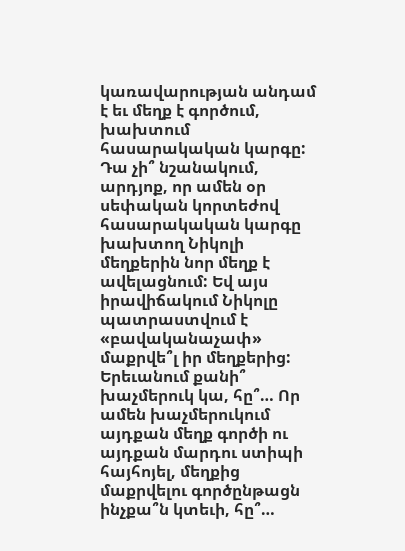կառավարության անդամ է եւ մեղք է գործում, խախտում հասարակական կարգը: Դա չի՞ նշանակում, արդյոք, որ ամեն օր սեփական կորտեժով հասարակական կարգը խախտող Նիկոլի մեղքերին նոր մեղք է ավելացնում: Եվ այս իրավիճակում Նիկոլը պատրաստվում է «բավականաչափ» մաքրվե՞լ իր մեղքերից: Երեւանում քանի՞ խաչմերուկ կա, հը՞… Որ ամեն խաչմերուկում այդքան մեղք գործի ու այդքան մարդու ստիպի հայհոյել, մեղքից մաքրվելու գործընթացն ինչքա՞ն կտեւի, հը՞…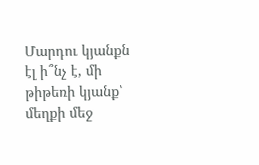Մարդու կյանքն էլ ի՞նչ է, մի թիթեռի կյանք՝ մեղքի մեջ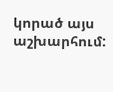կորած այս աշխարհում: